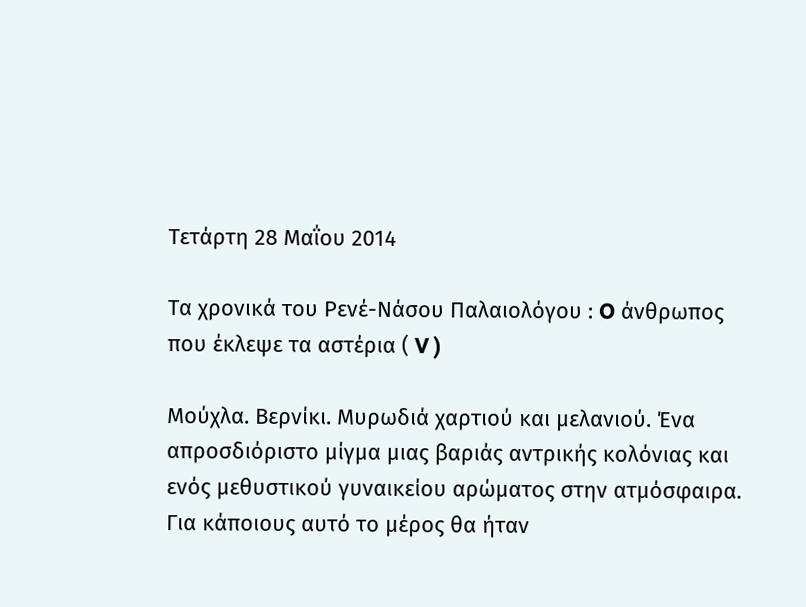Τετάρτη 28 Μαΐου 2014

Τα χρονικά του Ρενέ-Νάσου Παλαιολόγου : O άνθρωπος που έκλεψε τα αστέρια ( V )

Μούχλα. Βερνίκι. Μυρωδιά χαρτιού και μελανιού. Ένα απροσδιόριστο μίγμα μιας βαριάς αντρικής κολόνιας και ενός μεθυστικού γυναικείου αρώματος στην ατμόσφαιρα.  Για κάποιους αυτό το μέρος θα ήταν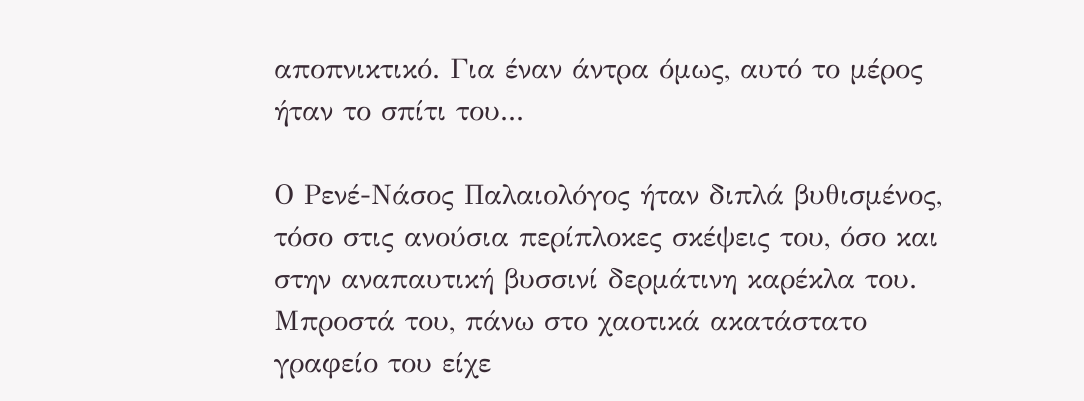αποπνικτικό. Για έναν άντρα όμως, αυτό το μέρος ήταν το σπίτι του...

Ο Ρενέ-Νάσος Παλαιολόγος ήταν διπλά βυθισμένος, τόσο στις ανούσια περίπλοκες σκέψεις του, όσο και στην αναπαυτική βυσσινί δερμάτινη καρέκλα του. Μπροστά του, πάνω στο χαοτικά ακατάστατο γραφείο του είχε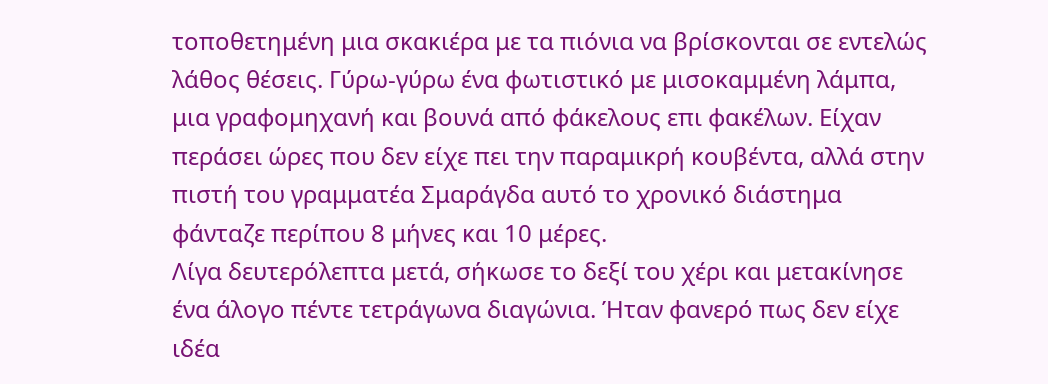τοποθετημένη μια σκακιέρα με τα πιόνια να βρίσκονται σε εντελώς λάθος θέσεις. Γύρω-γύρω ένα φωτιστικό με μισοκαμμένη λάμπα, μια γραφομηχανή και βουνά από φάκελους επι φακέλων. Είχαν περάσει ώρες που δεν είχε πει την παραμικρή κουβέντα, αλλά στην πιστή του γραμματέα Σμαράγδα αυτό το χρονικό διάστημα φάνταζε περίπου 8 μήνες και 10 μέρες.
Λίγα δευτερόλεπτα μετά, σήκωσε το δεξί του χέρι και μετακίνησε ένα άλογο πέντε τετράγωνα διαγώνια. Ήταν φανερό πως δεν είχε ιδέα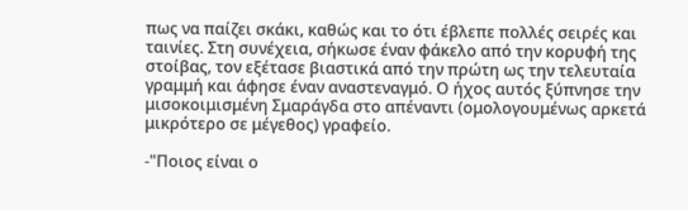πως να παίζει σκάκι, καθώς και το ότι έβλεπε πολλές σειρές και ταινίες. Στη συνέχεια, σήκωσε έναν φάκελο από την κορυφή της στοίβας, τον εξέτασε βιαστικά από την πρώτη ως την τελευταία γραμμή και άφησε έναν αναστεναγμό. Ο ήχος αυτός ξύπνησε την μισοκοιμισμένη Σμαράγδα στο απέναντι (ομολογουμένως αρκετά μικρότερο σε μέγεθος) γραφείο.

-"Ποιος είναι ο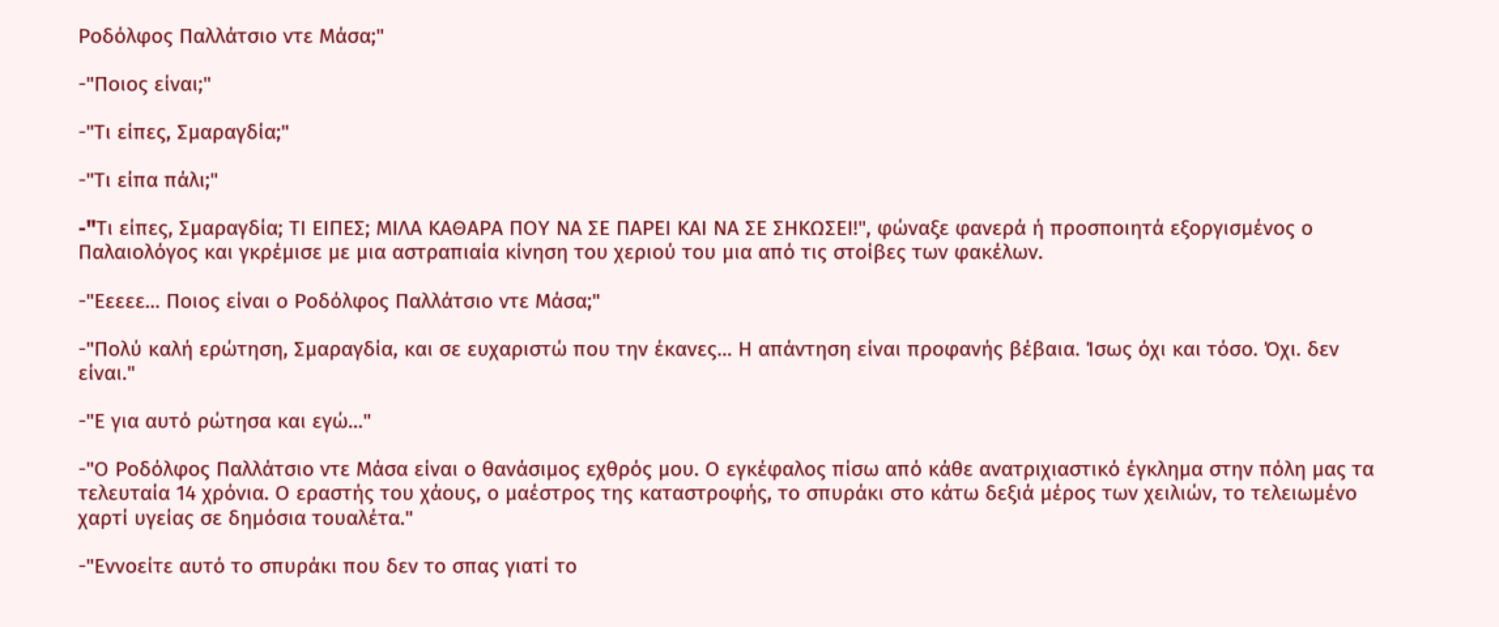Ροδόλφος Παλλάτσιο ντε Μάσα;"

-"Ποιος είναι;"

-"Τι είπες, Σμαραγδία;"

-"Τι είπα πάλι;"

-"Tι είπες, Σμαραγδία; ΤΙ ΕΙΠΕΣ; ΜΙΛΑ ΚΑΘΑΡΑ ΠΟΥ ΝΑ ΣΕ ΠΑΡΕΙ ΚΑΙ ΝΑ ΣΕ ΣΗΚΩΣΕΙ!", φώναξε φανερά ή προσποιητά εξοργισμένος ο Παλαιολόγος και γκρέμισε με μια αστραπιαία κίνηση του χεριού του μια από τις στοίβες των φακέλων.

-"Εεεεε... Ποιος είναι ο Ροδόλφος Παλλάτσιο ντε Μάσα;"

-"Πολύ καλή ερώτηση, Σμαραγδία, και σε ευχαριστώ που την έκανες... Η απάντηση είναι προφανής βέβαια. Ίσως όχι και τόσο. Όχι. δεν είναι."

-"Ε για αυτό ρώτησα και εγώ..."

-"Ο Ροδόλφος Παλλάτσιο ντε Μάσα είναι ο θανάσιμος εχθρός μου. Ο εγκέφαλος πίσω από κάθε ανατριχιαστικό έγκλημα στην πόλη μας τα τελευταία 14 χρόνια. Ο εραστής του χάους, ο μαέστρος της καταστροφής, το σπυράκι στο κάτω δεξιά μέρος των χειλιών, το τελειωμένο χαρτί υγείας σε δημόσια τουαλέτα."

-"Εννοείτε αυτό το σπυράκι που δεν το σπας γιατί το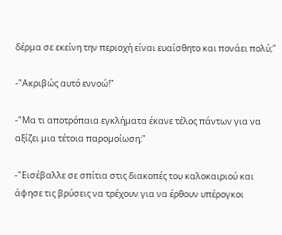δέρμα σε εκείνη την περιοχή είναι ευαίσθητο και πονάει πολύ;"

-"Ακριβώς αυτό εννοώ!"

-"Μα τι αποτρόπαια εγκλήματα έκανε τέλος πάντων για να αξίζει μια τέτοια παρομοίωση;"

-"Εισέβαλλε σε σπίτια στις διακοπές του καλοκαιριού και άφησε τις βρύσεις να τρέχουν για να έρθουν υπέρογκοι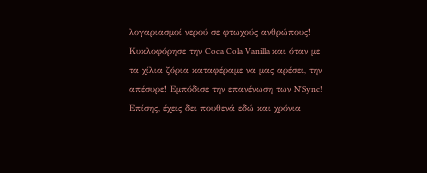λογαριασμοί νερού σε φτωχούς ανθρώπους! Κυκλοφόρησε την Coca Cola Vanilla και όταν με τα χίλια ζόρια καταφέραμε να μας αρέσει, την απέσυρε! Εμπόδισε την επανένωση των N'Sync! Επίσης, έχεις δει πουθενά εδώ και χρόνια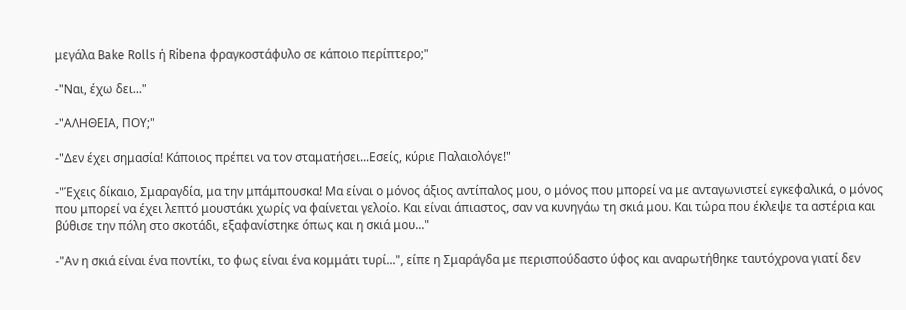μεγάλα Bake Rolls ή Ribena φραγκοστάφυλο σε κάποιο περίπτερο;"

-"Ναι, έχω δει..."

-"ΑΛΗΘΕΙΑ, ΠΟΥ;"

-"Δεν έχει σημασία! Κάποιος πρέπει να τον σταματήσει...Εσείς, κύριε Παλαιολόγε!"

-"Έχεις δίκαιο, Σμαραγδία, μα την μπάμπουσκα! Μα είναι ο μόνος άξιος αντίπαλος μου, ο μόνος που μπορεί να με ανταγωνιστεί εγκεφαλικά, ο μόνος που μπορεί να έχει λεπτό μουστάκι χωρίς να φαίνεται γελοίο. Και είναι άπιαστος, σαν να κυνηγάω τη σκιά μου. Και τώρα που έκλεψε τα αστέρια και βύθισε την πόλη στο σκοτάδι, εξαφανίστηκε όπως και η σκιά μου..."

-"Αν η σκιά είναι ένα ποντίκι, το φως είναι ένα κομμάτι τυρί...", είπε η Σμαράγδα με περισπούδαστο ύφος και αναρωτήθηκε ταυτόχρονα γιατί δεν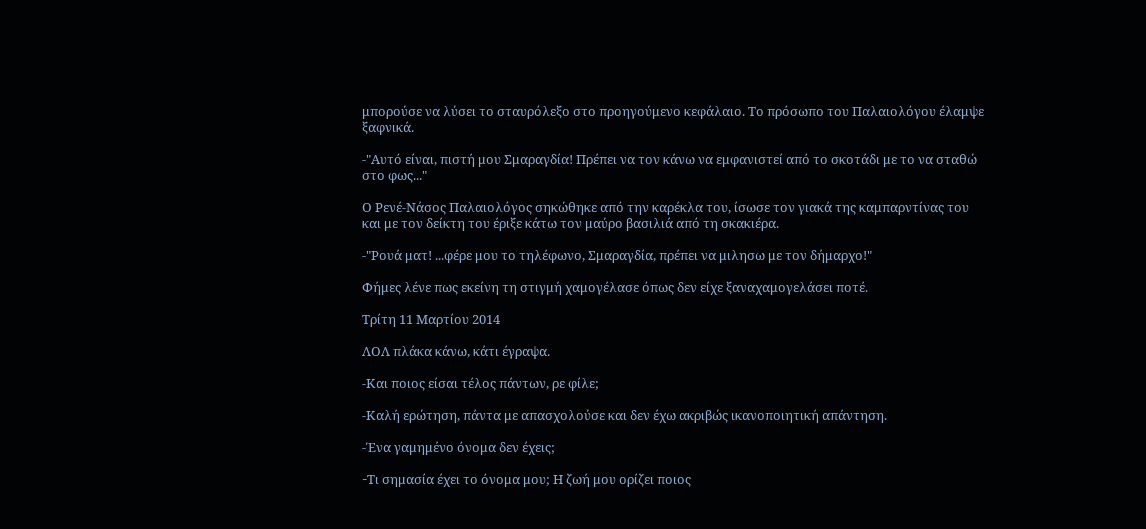μπορούσε να λύσει το σταυρόλεξο στο προηγούμενο κεφάλαιο. Το πρόσωπο του Παλαιολόγου έλαμψε ξαφνικά.

-"Αυτό είναι, πιστή μου Σμαραγδία! Πρέπει να τον κάνω να εμφανιστεί από το σκοτάδι με το να σταθώ στο φως..."

Ο Ρενέ-Νάσος Παλαιολόγος σηκώθηκε από την καρέκλα του, ίσωσε τον γιακά της καμπαρντίνας του και με τον δείκτη του έριξε κάτω τον μαύρο βασιλιά από τη σκακιέρα.

-"Ρουά ματ! ...φέρε μου το τηλέφωνο, Σμαραγδία, πρέπει να μιλησω με τον δήμαρχο!"

Φήμες λένε πως εκείνη τη στιγμή χαμογέλασε όπως δεν είχε ξαναχαμογελάσει ποτέ.

Τρίτη 11 Μαρτίου 2014

ΛΟΛ πλάκα κάνω, κάτι έγραψα.

-Και ποιος είσαι τέλος πάντων, ρε φίλε;

-Καλή ερώτηση, πάντα με απασχολούσε και δεν έχω ακριβώς ικανοποιητική απάντηση.

-Ένα γαμημένο όνομα δεν έχεις;

-Tι σημασία έχει το όνομα μου; Η ζωή μου ορίζει ποιος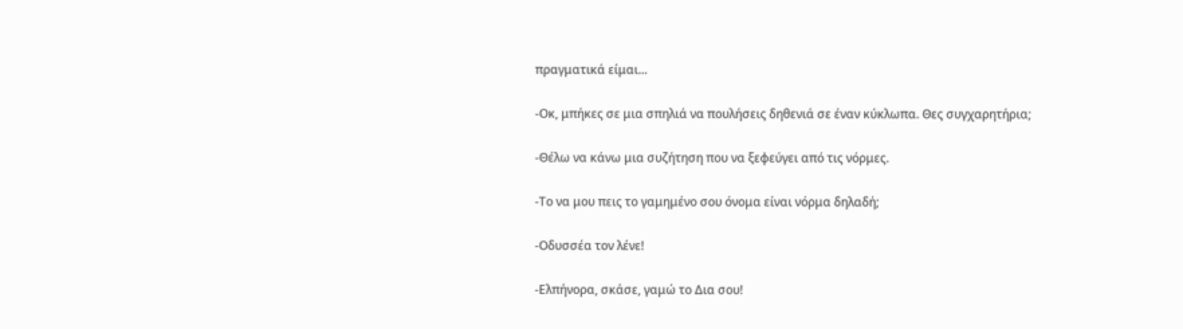πραγματικά είμαι...

-Οκ, μπήκες σε μια σπηλιά να πουλήσεις δηθενιά σε έναν κύκλωπα. Θες συγχαρητήρια;

-Θέλω να κάνω μια συζήτηση που να ξεφεύγει από τις νόρμες.

-Το να μου πεις το γαμημένο σου όνομα είναι νόρμα δηλαδή;

-Οδυσσέα τον λένε!

-Ελπήνορα, σκάσε, γαμώ το Δια σου!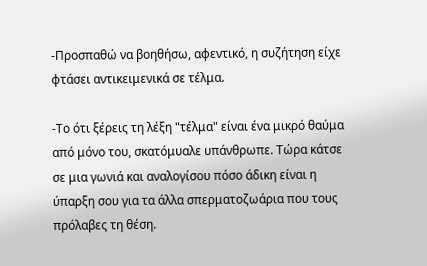-Προσπαθώ να βοηθήσω, αφεντικό, η συζήτηση είχε φτάσει αντικειμενικά σε τέλμα.

-Το ότι ξέρεις τη λέξη "τέλμα" είναι ένα μικρό θαύμα από μόνο του, σκατόμυαλε υπάνθρωπε. Τώρα κάτσε σε μια γωνιά και αναλογίσου πόσο άδικη είναι η ύπαρξη σου για τα άλλα σπερματοζωάρια που τους πρόλαβες τη θέση.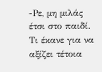-Ρε, μη μιλάς έτσι στο παιδί. Τι έκανε για να αξίζει τέτοια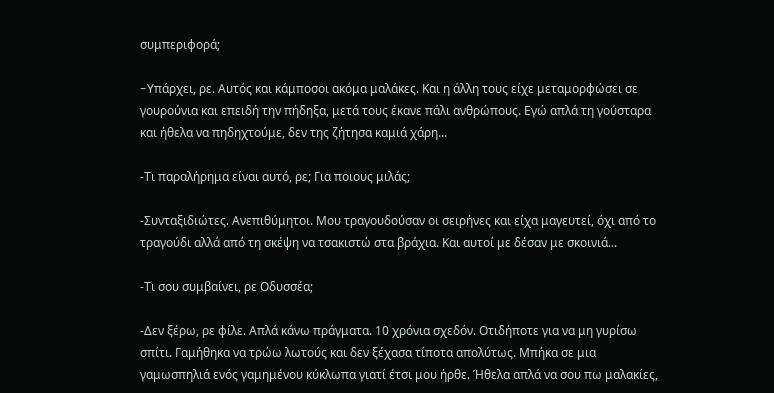συμπεριφορά;

-Yπάρχει, ρε. Αυτός και κάμποσοι ακόμα μαλάκες. Και η άλλη τους είχε μεταμορφώσει σε γουρούνια και επειδή την πήδηξα, μετά τους έκανε πάλι ανθρώπους. Εγώ απλά τη γούσταρα και ήθελα να πηδηχτούμε, δεν της ζήτησα καμιά χάρη...

-Τι παραλήρημα είναι αυτό, ρε; Για ποιους μιλάς;

-Συνταξιδιώτες. Ανεπιθύμητοι. Μου τραγουδούσαν οι σειρήνες και είχα μαγευτεί, όχι από το τραγούδι αλλά από τη σκέψη να τσακιστώ στα βράχια. Και αυτοί με δέσαν με σκοινιά...

-Τι σου συμβαίνει, ρε Οδυσσέα;

-Δεν ξέρω, ρε φίλε. Απλά κάνω πράγματα. 10 χρόνια σχεδόν. Οτιδήποτε για να μη γυρίσω σπίτι. Γαμήθηκα να τρώω λωτούς και δεν ξέχασα τίποτα απολύτως. Μπήκα σε μια γαμωσπηλιά ενός γαμημένου κύκλωπα γιατί έτσι μου ήρθε. Ήθελα απλά να σου πω μαλακίες,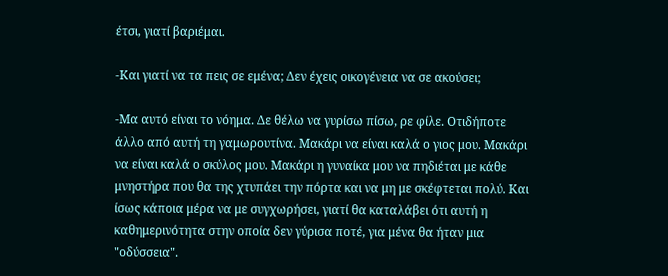έτσι, γιατί βαριέμαι.

-Και γιατί να τα πεις σε εμένα; Δεν έχεις οικογένεια να σε ακούσει;

-Μα αυτό είναι το νόημα. Δε θέλω να γυρίσω πίσω, ρε φίλε. Οτιδήποτε άλλο από αυτή τη γαμωρουτίνα. Μακάρι να είναι καλά ο γιος μου. Μακάρι να είναι καλά ο σκύλος μου. Μακάρι η γυναίκα μου να πηδιέται με κάθε μνηστήρα που θα της χτυπάει την πόρτα και να μη με σκέφτεται πολύ. Και ίσως κάποια μέρα να με συγχωρήσει, γιατί θα καταλάβει ότι αυτή η καθημερινότητα στην οποία δεν γύρισα ποτέ, για μένα θα ήταν μια "οδύσσεια".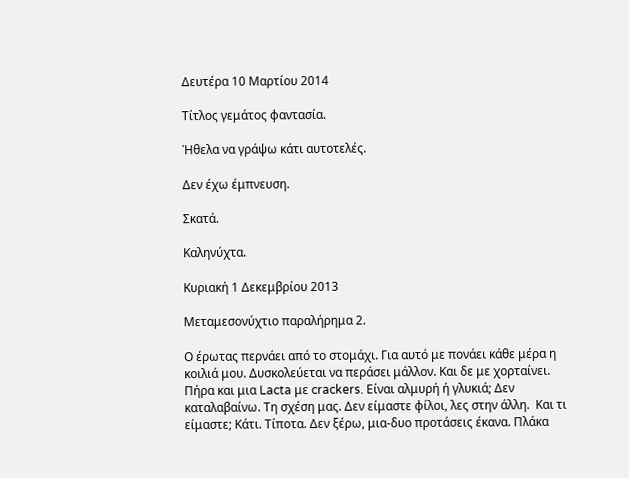Δευτέρα 10 Μαρτίου 2014

Τίτλος γεμάτος φαντασία.

Ήθελα να γράψω κάτι αυτοτελές.

Δεν έχω έμπνευση.

Σκατά.

Καληνύχτα.

Κυριακή 1 Δεκεμβρίου 2013

Mεταμεσονύχτιο παραλήρημα 2.

Ο έρωτας περνάει από το στομάχι. Για αυτό με πονάει κάθε μέρα η κοιλιά μου. Δυσκολεύεται να περάσει μάλλον. Και δε με χορταίνει. Πήρα και μια Lacta με crackers. Είναι αλμυρή ή γλυκιά; Δεν καταλαβαίνω. Τη σχέση μας. Δεν είμαστε φίλοι, λες στην άλλη.  Και τι είμαστε; Κάτι. Τίποτα. Δεν ξέρω, μια-δυο προτάσεις έκανα. Πλάκα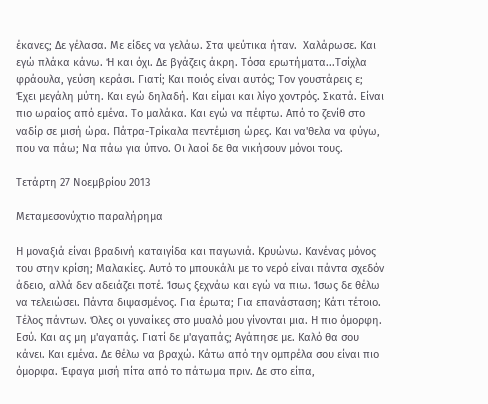έκανες; Δε γέλασα. Με είδες να γελάω. Στα ψεύτικα ήταν.  Χαλάρωσε. Και εγώ πλάκα κάνω. Ή και όχι. Δε βγάζεις άκρη. Τόσα ερωτήματα...Τσίχλα φράουλα, γεύση κεράσι. Γιατί; Kαι ποιός είναι αυτός; Τον γουστάρεις ε; Έχει μεγάλη μύτη. Και εγώ δηλαδή. Και είμαι και λίγο χοντρός. Σκατά. Είναι πιο ωραίος από εμένα. Το μαλάκα. Και εγώ να πέφτω. Από το ζενίθ στο ναδίρ σε μισή ώρα. Πάτρα-Τρίκαλα πεντέμιση ώρες. Και να'θελα να φύγω, που να πάω; Να πάω για ύπνο. Οι λαοί δε θα νικήσουν μόνοι τους.

Τετάρτη 27 Νοεμβρίου 2013

Μεταμεσονύχτιο παραλήρημα

Η μοναξιά είναι βραδινή καταιγίδα και παγωνιά. Κρυώνω. Κανένας μόνος του στην κρίση; Mαλακίες. Αυτό το μπουκάλι με το νερό είναι πάντα σχεδόν άδειο, αλλά δεν αδειάζει ποτέ. Ίσως ξεχνάω και εγώ να πιω. Ίσως δε θέλω να τελειώσει. Πάντα διψασμένος. Για έρωτα; Για επανάσταση; Κάτι τέτοιο. Tέλος πάντων. Όλες οι γυναίκες στο μυαλό μου γίνονται μια. Η πιο όμορφη. Εσύ. Και ας μη μ'αγαπάς. Γιατί δε μ'αγαπάς; Αγάπησε με. Καλό θα σου κάνει. Και εμένα. Δε θέλω να βραχώ. Κάτω από την ομπρέλα σου είναι πιο όμορφα. Έφαγα μισή πίτα από το πάτωμα πριν. Δε στο είπα,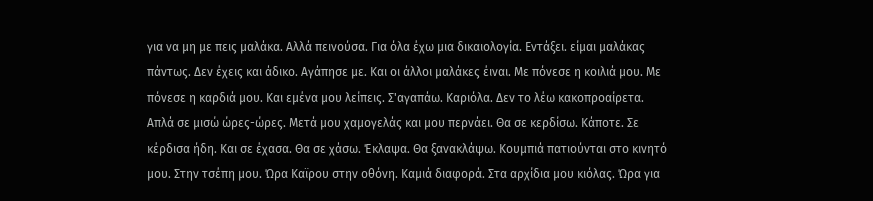για να μη με πεις μαλάκα. Αλλά πεινούσα. Για όλα έχω μια δικαιολογία. Εντάξει. είμαι μαλάκας πάντως. Δεν έχεις και άδικο. Αγάπησε με. Και οι άλλοι μαλάκες έιναι. Με πόνεσε η κοιλιά μου. Με πόνεσε η καρδιά μου. Και εμένα μου λείπεις. Σ'αγαπάω. Καριόλα. Δεν το λέω κακοπροαίρετα. Απλά σε μισώ ώρες-ώρες. Μετά μου χαμογελάς και μου περνάει. Θα σε κερδίσω. Κάποτε. Σε κέρδισα ήδη. Και σε έχασα. Θα σε χάσω. Έκλαψα. Θα ξανακλάψω. Κουμπιά πατιούνται στο κινητό μου. Στην τσέπη μου. Ώρα Καϊρου στην οθόνη. Καμιά διαφορά. Στα αρχίδια μου κιόλας. Ώρα για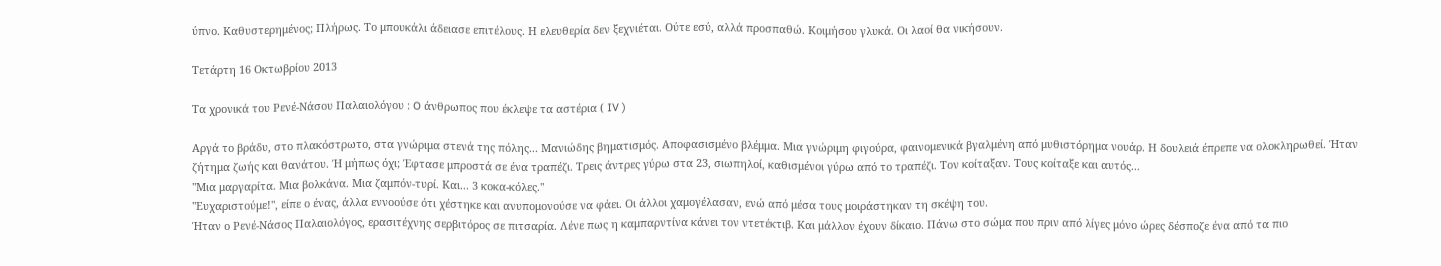ύπνο. Καθυστερημένος; Πλήρως. Το μπουκάλι άδειασε επιτέλους. Η ελευθερία δεν ξεχνιέται. Ούτε εσύ, αλλά προσπαθώ. Κοιμήσου γλυκά. Οι λαοί θα νικήσουν.

Τετάρτη 16 Οκτωβρίου 2013

Τα χρονικά του Ρενέ-Νάσου Παλαιολόγου : O άνθρωπος που έκλεψε τα αστέρια ( IV )

Αργά το βράδυ, στο πλακόστρωτο, στα γνώριμα στενά της πόλης... Μανιώδης βηματισμός. Αποφασισμένο βλέμμα. Μια γνώριμη φιγούρα, φαινομενικά βγαλμένη από μυθιστόρημα νουάρ. Η δουλειά έπρεπε να ολοκληρωθεί. Ήταν ζήτημα ζωής και θανάτου. Ή μήπως όχι; Έφτασε μπροστά σε ένα τραπέζι. Τρεις άντρες γύρω στα 23, σιωπηλοί, καθισμένοι γύρω από το τραπέζι. Τον κοίταξαν. Τους κοίταξε και αυτός...
"Μια μαργαρίτα. Μια βολκάνα. Μια ζαμπόν-τυρί. Και... 3 κοκα-κόλες."
"Ευχαριστούμε!", είπε ο ένας, άλλα εννοούσε ότι χέστηκε και ανυπομονούσε να φάει. Οι άλλοι χαμογέλασαν, ενώ από μέσα τους μοιράστηκαν τη σκέψη του.
Ήταν ο Ρενέ-Νάσος Παλαιολόγος, ερασιτέχνης σερβιτόρος σε πιτσαρία. Λένε πως η καμπαρντίνα κάνει τον ντετέκτιβ. Και μάλλον έχουν δίκαιο. Πάνω στο σώμα που πριν από λίγες μόνο ώρες δέσποζε ένα από τα πιο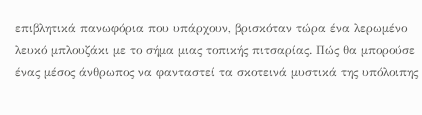επιβλητικά πανωφόρια που υπάρχουν, βρισκόταν τώρα ένα λερωμένο λευκό μπλουζάκι με το σήμα μιας τοπικής πιτσαρίας. Πώς θα μπορούσε ένας μέσος άνθρωπος να φανταστεί τα σκοτεινά μυστικά της υπόλοιπης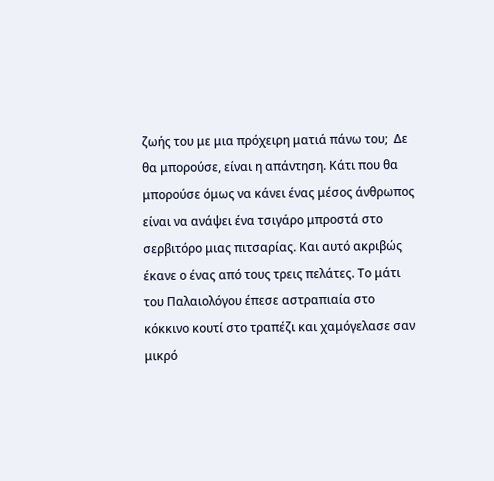ζωής του με μια πρόχειρη ματιά πάνω του;  Δε θα μπορούσε, είναι η απάντηση. Κάτι που θα μπορούσε όμως να κάνει ένας μέσος άνθρωπος είναι να ανάψει ένα τσιγάρο μπροστά στο σερβιτόρο μιας πιτσαρίας. Και αυτό ακριβώς έκανε ο ένας από τους τρεις πελάτες. Το μάτι του Παλαιολόγου έπεσε αστραπιαία στο κόκκινο κουτί στο τραπέζι και χαμόγελασε σαν μικρό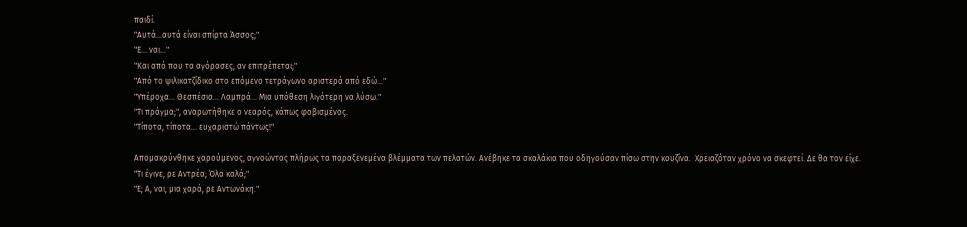παιδί.
"Αυτά...αυτά είναι σπίρτα Άσσος;"
"Ε... ναι..."
"Και από που τα αγόρασες, αν επιτρέπεται;"
"Από το ψιλικατζίδικο στο επόμενο τετράγωνο αριστερά από εδώ..."
"Υπέροχα... Θεσπέσια... Λαμπρά... Μια υπόθεση λιγότερη να λύσω."
"Τι πράγμα;", αναρωτήθηκε ο νεαρός, κάπως φοβισμένος.
"Τίποτα, τίποτα... ευχαριστώ πάντως!"

Απομακρύνθηκε χαρούμενος, αγνοώντας πλήρως τα παραξενεμένα βλέμματα των πελατών. Ανέβηκε τα σκαλάκια που οδηγούσαν πίσω στην κουζίνα.  Χρειαζόταν χρόνο να σκεφτεί. Δε θα τον είχε.
"Τι έγινε, ρε Αντρέα; Όλα καλά;"
"Ε; Α, ναι, μια χαρά, ρε Αντωνάκη."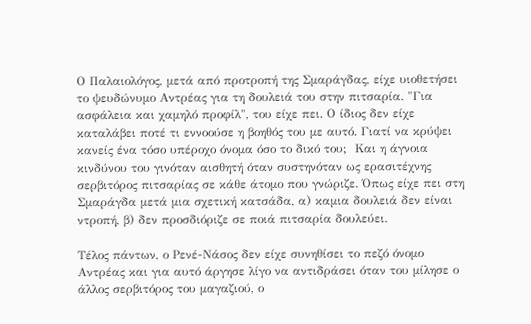Ο Παλαιολόγος, μετά από προτροπή της Σμαράγδας, είχε υιοθετήσει το ψευδώνυμο Αντρέας για τη δουλειά του στην πιτσαρία. "Για ασφάλεια και χαμηλό προφίλ", του είχε πει. Ο ίδιος δεν είχε καταλάβει ποτέ τι εννοούσε η βοηθός του με αυτό. Γιατί να κρύψει κανείς ένα τόσο υπέροχο όνομα όσο το δικό του;  Και η άγνοια κινδύνου του γινόταν αισθητή όταν συστηνόταν ως ερασιτέχνης σερβιτόρος πιτσαρίας σε κάθε άτομο που γνώριζε. Όπως είχε πει στη Σμαράγδα μετά μια σχετική κατσάδα, α) καμια δουλειά δεν είναι ντροπή, β) δεν προσδιόριζε σε ποιά πιτσαρία δουλεύει.

Τέλος πάντων, ο Ρενέ-Νάσος δεν είχε συνηθίσει το πεζό όνομο Αντρέας και για αυτό άργησε λίγο να αντιδράσει όταν του μίλησε ο άλλος σερβιτόρος του μαγαζιού, ο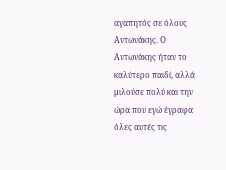αγαπητός σε όλους Αντωνάκης. Ο Αντωνάκης ήταν το καλύτερο παιδί, αλλά μιλούσε πολύ και την ώρα που εγώ έγραφα όλες αυτές τις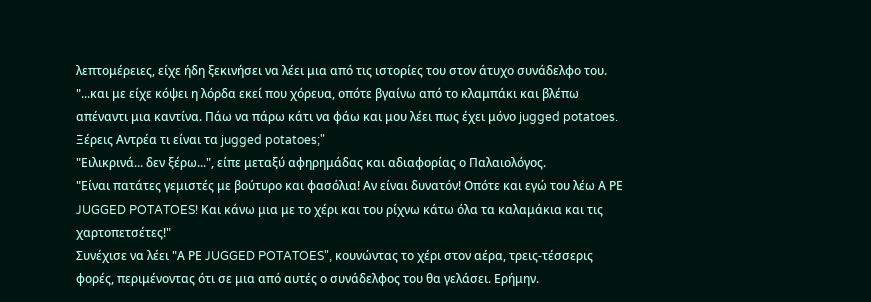λεπτομέρειες, είχε ήδη ξεκινήσει να λέει μια από τις ιστορίες του στον άτυχο συνάδελφο του.
"...και με είχε κόψει η λόρδα εκεί που χόρευα, οπότε βγαίνω από το κλαμπάκι και βλέπω απέναντι μια καντίνα. Πάω να πάρω κάτι να φάω και μου λέει πως έχει μόνο jugged potatoes. Ξέρεις Αντρέα τι είναι τα jugged potatoes;"
"Ειλικρινά... δεν ξέρω...", είπε μεταξύ αφηρημάδας και αδιαφορίας ο Παλαιολόγος.
"Είναι πατάτες γεμιστές με βούτυρο και φασόλια! Αν είναι δυνατόν! Οπότε και εγώ του λέω Α ΡΕ JUGGED POTATOES! Και κάνω μια με το χέρι και του ρίχνω κάτω όλα τα καλαμάκια και τις χαρτοπετσέτες!"
Συνέχισε να λέει "Α ΡΕ JUGGED POTATOES", κουνώντας το χέρι στον αέρα, τρεις-τέσσερις φορές, περιμένοντας ότι σε μια από αυτές ο συνάδελφος του θα γελάσει. Ερήμην.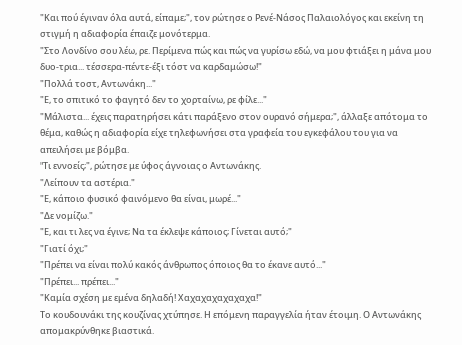"Και πού έγιναν όλα αυτά, είπαμε;", τον ρώτησε ο Ρενέ-Νάσος Παλαιολόγος και εκείνη τη στιγμή η αδιαφορία έπαιζε μονότερμα.
"Στο Λονδίνο σου λέω, ρε. Περίμενα πώς και πώς να γυρίσω εδώ, να μου φτιάξει η μάνα μου δυο-τρια... τέσσερα-πέντε-έξι τόστ να καρδαμώσω!"
"Πολλά τοστ, Αντωνάκη..."
"Ε, το σπιτικό το φαγητό δεν το χορταίνω, ρε φίλε..."
"Μάλιστα... έχεις παρατηρήσει κάτι παράξενο στον ουρανό σήμερα;", άλλαξε απότομα το θέμα, καθώς η αδιαφορία είχε τηλεφωνήσει στα γραφεία του εγκεφάλου του για να απειλήσει με βόμβα.
"Tι εννοείς;", ρώτησε με ύφος άγνοιας ο Αντωνάκης.
"Λείπουν τα αστέρια."
"Ε, κάποιο φυσικό φαινόμενο θα είναι, μωρέ..."
"Δε νομίζω."
"Ε, και τι λες να έγινε; Nα τα έκλεψε κάποιος; Γίνεται αυτό;"
"Γιατί όχι;"
"Πρέπει να είναι πολύ κακός άνθρωπος όποιος θα το έκανε αυτό..."
"Πρέπει... πρέπει..."
"Καμία σχέση με εμένα δηλαδή! Χαχαχαχαχαχαχα!"
Το κουδουνάκι της κουζίνας χτύπησε. Η επόμενη παραγγελία ήταν έτοιμη. Ο Αντωνάκης απομακρύνθηκε βιαστικά.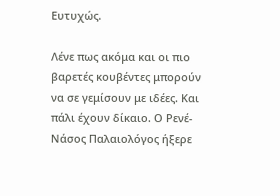Ευτυχώς.

Λένε πως ακόμα και οι πιο βαρετές κουβέντες μπορούν να σε γεμίσουν με ιδέες. Και πάλι έχουν δίκαιο. Ο Ρενέ-Νάσος Παλαιολόγος ήξερε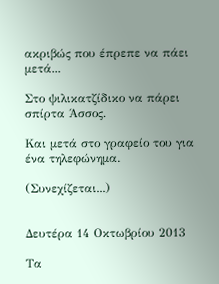ακριβώς που έπρεπε να πάει μετά...

Στο ψιλικατζίδικο να πάρει σπίρτα Άσσος.

Και μετά στο γραφείο του για ένα τηλεφώνημα.

(Συνεχίζεται...)


Δευτέρα 14 Οκτωβρίου 2013

Τα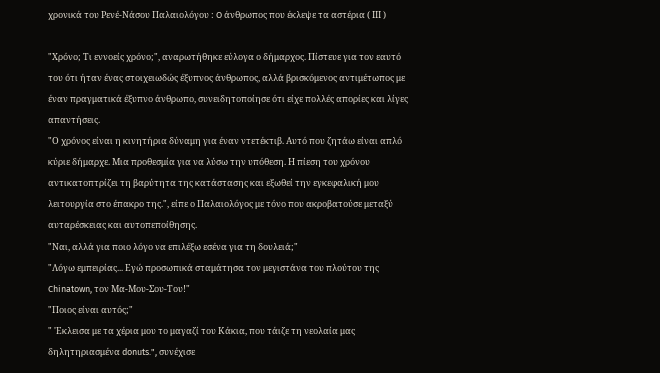χρονικά του Ρενέ-Νάσου Παλαιολόγου : O άνθρωπος που έκλεψε τα αστέρια ( IΙI )

"Χρόνο; Τι εννοείς χρόνο;", αναρωτήθηκε εύλογα ο δήμαρχος. Πίστευε για τον εαυτό του ότι ήταν ένας στοιχειωδώς έξυπνος άνθρωπος, αλλά βρισκόμενος αντιμέτωπος με έναν πραγματικά έξυπνο άνθρωπο, συνειδητοποίησε ότι είχε πολλές απορίες και λίγες απαντήσεις.
"Ο χρόνος είναι η κινητήρια δύναμη για έναν ντετέκτιβ. Αυτό που ζητάω είναι απλό κύριε δήμαρχε. Μια προθεσμία για να λύσω την υπόθεση. Η πίεση του χρόνου αντικατοπτρίζει τη βαρύτητα της κατάστασης και εξωθεί την εγκεφαλική μου λειτουργία στο έπακρο της.", είπε ο Παλαιολόγος με τόνο που ακροβατούσε μεταξύ αυταρέσκειας και αυτοπεποίθησης.
"Ναι, αλλά για ποιo λόγο να επιλέξω εσένα για τη δουλειά;"
"Λόγω εμπειρίας... Εγώ προσωπικά σταμάτησα τον μεγιστάνα του πλούτου της Chinatown, τον Μα-Μου-Σου-Του!"
"Ποιoς είναι αυτός;"
" 'Εκλεισα με τα χέρια μου το μαγαζί του Κάκια, που τάιζε τη νεολαία μας δηλητηριασμένα donuts.", συνέχισε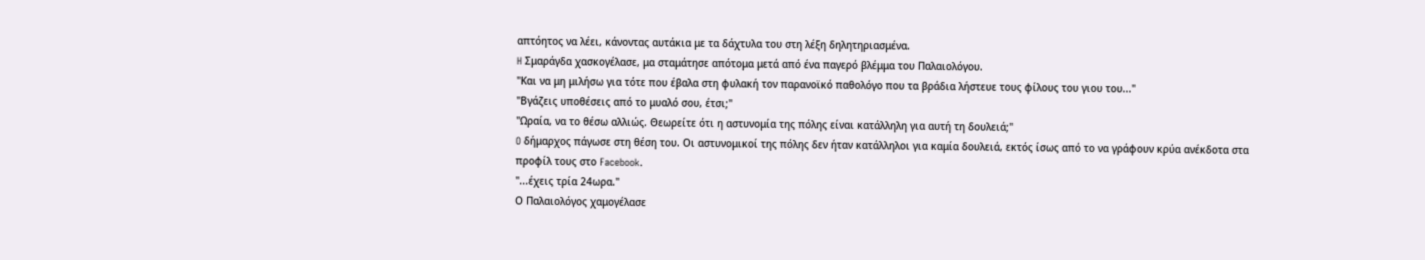απτόητος να λέει, κάνοντας αυτάκια με τα δάχτυλα του στη λέξη δηλητηριασμένα.
H Σμαράγδα χασκογέλασε, μα σταμάτησε απότομα μετά από ένα παγερό βλέμμα του Παλαιολόγου.
"Και να μη μιλήσω για τότε που έβαλα στη φυλακή τον παρανοϊκό παθολόγο που τα βράδια λήστευε τους φίλους του γιου του..."
"Βγάζεις υποθέσεις από το μυαλό σου, έτσι;"
"Ωραία, να το θέσω αλλιώς. Θεωρείτε ότι η αστυνομία της πόλης είναι κατάλληλη για αυτή τη δουλειά;"
O δήμαρχος πάγωσε στη θέση του. Οι αστυνομικοί της πόλης δεν ήταν κατάλληλοι για καμία δουλειά, εκτός ίσως από το να γράφουν κρύα ανέκδοτα στα προφίλ τους στο Facebook.
"...έχεις τρία 24ωρα."
Ο Παλαιολόγος χαμογέλασε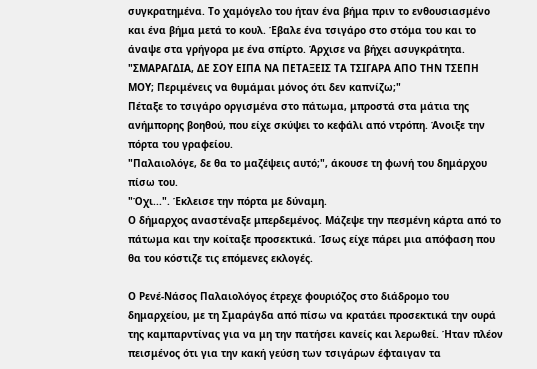συγκρατημένα. Το χαμόγελο του ήταν ένα βήμα πριν το ενθουσιασμένο και ένα βήμα μετά το κουλ. Έβαλε ένα τσιγάρο στο στόμα του και το άναψε στα γρήγορα με ένα σπίρτο. Άρχισε να βήχει ασυγκράτητα.
"ΣΜΑΡΑΓΔΙΑ, ΔΕ ΣΟΥ ΕΙΠΑ ΝΑ ΠΕΤΑΞΕΙΣ ΤΑ ΤΣΙΓΑΡΑ ΑΠΟ ΤΗΝ ΤΣΕΠΗ ΜΟΥ; Περιμένεις να θυμάμαι μόνος ότι δεν καπνίζω;"
Πέταξε το τσιγάρο οργισμένα στο πάτωμα, μπροστά στα μάτια της ανήμπορης βοηθού, που είχε σκύψει το κεφάλι από ντρόπη. Άνοιξε την πόρτα του γραφείου.
"Παλαιολόγε, δε θα το μαζέψεις αυτό;", άκουσε τη φωνή του δημάρχου πίσω του.
"Όχι...". Έκλεισε την πόρτα με δύναμη.
Ο δήμαρχος αναστέναξε μπερδεμένος. Μάζεψε την πεσμένη κάρτα από το πάτωμα και την κοίταξε προσεκτικά. Ίσως είχε πάρει μια απόφαση που θα του κόστιζε τις επόμενες εκλογές.

Ο Ρενέ-Νάσος Παλαιολόγος έτρεχε φουριόζος στο διάδρομο του δημαρχείου, με τη Σμαράγδα από πίσω να κρατάει προσεκτικά την ουρά της καμπαρντίνας για να μη την πατήσει κανείς και λερωθεί. Ήταν πλέον πεισμένος ότι για την κακή γεύση των τσιγάρων έφταιγαν τα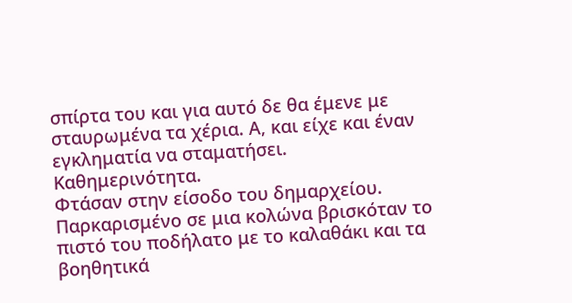σπίρτα του και για αυτό δε θα έμενε με σταυρωμένα τα χέρια. Α, και είχε και έναν εγκληματία να σταματήσει. Καθημερινότητα.
Φτάσαν στην είσοδο του δημαρχείου. Παρκαρισμένο σε μια κολώνα βρισκόταν το πιστό του ποδήλατο με το καλαθάκι και τα βοηθητικά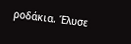ροδάκια. Έλυσε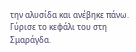την αλυσίδα και ανέβηκε πάνω. Γύρισε το κεφάλι του στη Σμαράγδα.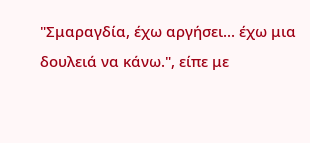"Σμαραγδία, έχω αργήσει... έχω μια δουλειά να κάνω.", είπε με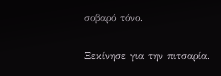σοβαρό τόνο.

Ξεκίνησε για την πιτσαρία.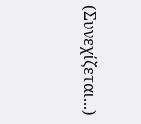(Συνεχίζεται...)